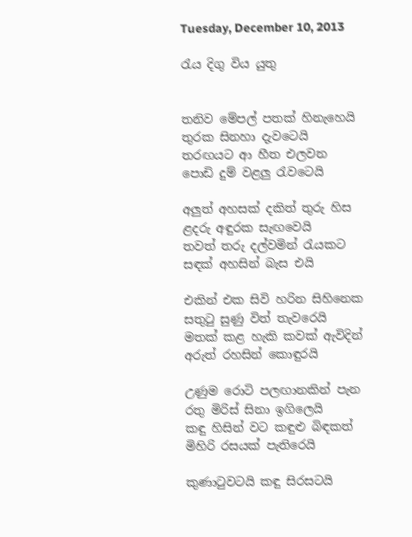Tuesday, December 10, 2013

රැය දිගු විය යුතු


තනිව මේපල් පතක් හිනැහෙයි
තුරක සිනහා දැවටෙයි
තරඟයට ආ හීත එලවන
පොඩි දුම් වළලු රැවටෙයි

අලුත් අහසක් දකිත් තුරු හිස
ළදරු අඳුරක සැඟවෙයි
තවත් තරු දල්වමින් රැයකට
සඳක් අහසින් බැස එයි

එකින් එක සිවි හරින සිහිනෙක
සතුටු සුණු විත් තැවරෙයි
මතක් කළ හැකි කවක් ඇවිදින්
අරුත් රහසින් කොඳුරයි

උණුම රොටි පලඟානකින් පැන
රතු මිරිස් සිනා ඉගිලෙයි
කඳු හිසින් වට කඳුළු බිඳකත්
මිහිරි රසයක් පැතිරෙයි

කුණාටුවටයි කඳු සිරසටයි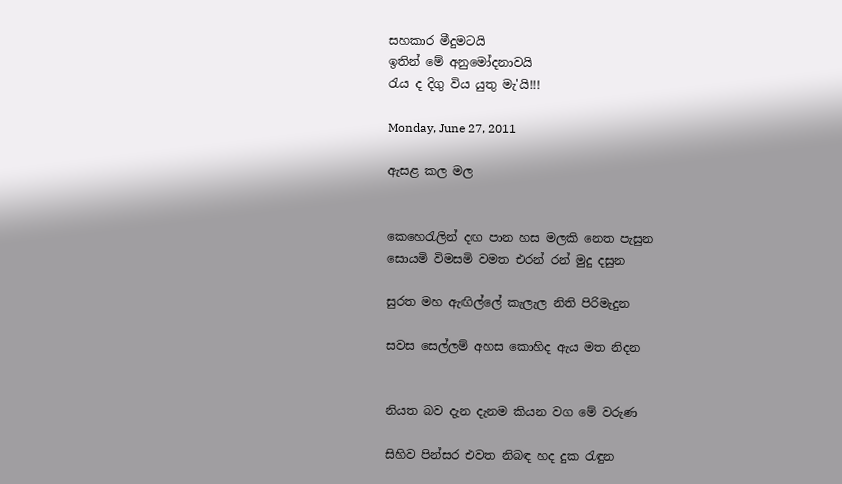සහකාර මීදුමටයි
ඉතින් මේ අනුමෝදනාවයි
රැය ද දිගු විය යුතු මැ'යි!!!

Monday, June 27, 2011

ඇසළ කල මල


කෙහෙරැලින් දඟ පාන හස මලකි නෙත පැසුන
සොයමි විමසමි වමත එරන් රන් මුදු දසුන

සුරත මහ ඇඟිල්ලේ කැලැල නිති පිරිමැදුන

සවස සෙල්ලම් අහස කොහිද ඇය මත නිදන


නියත බව දැන දැනම කියන වග මේ වරුණ

සිහිව පින්සර එවත නිබඳ හද දුක රැඳුන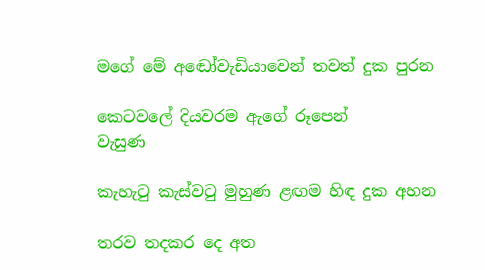මගේ මේ අඬෝවැඩියාවෙන් තවත් දුක පුරන

කෙටවලේ දියවරම ඇගේ රූපෙන්
වැසුණ

කැහැටු කැස්වටු මුහුණ ළඟම හිඳ දුක අහන

තරව තදකර දෙ අත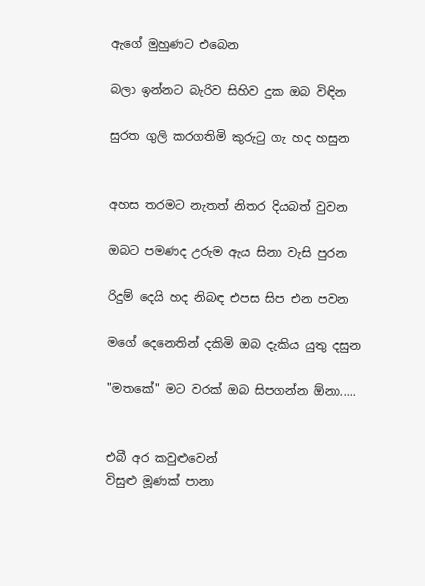ඇගේ මුහුණට එබෙන

බලා ඉන්නට බැරිව සිහිව දුක ඔබ විඳින

සුරත ගුලි කරගතිමි කුරුටු ගැ හද හසුන


අහස තරමට නැතත් නිතර දියබත් වුවන

ඔබට පමණද උරුම ඇය සිනා වැසි පුරන

රිදුම් දෙයි හද නිබඳ එපස සිප එන පවන

මගේ දෙනෙතින් දකිමි ඔබ දැකිය යුතු දසුන

"මතකේ" මට වරක් ඔබ සිපගන්න ඕනා.....


එබී අර කවුළුවෙන්
විසුළු මූණක් පානා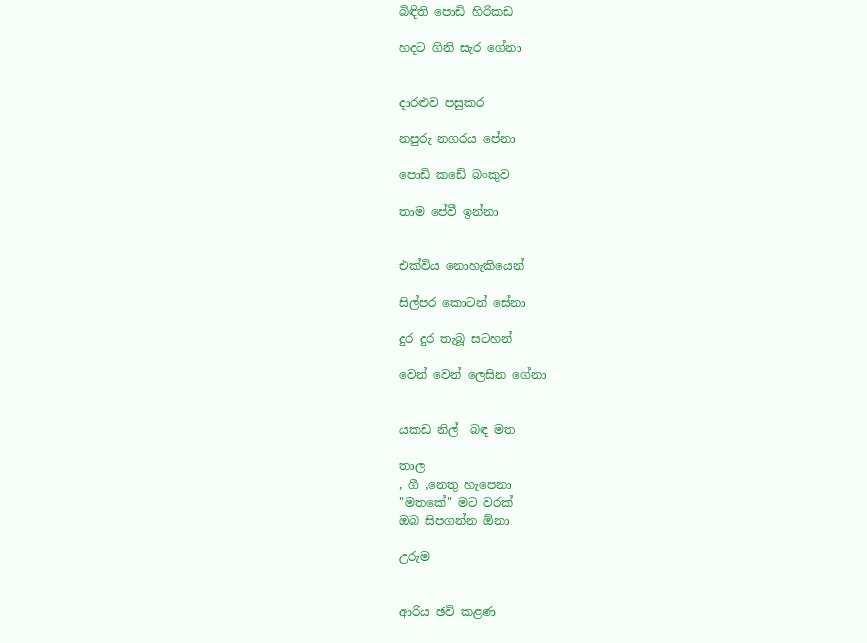බිඳිති පොඩි හිරිකඩ

හදට ගිනි සැර ගේනා


දාරළුව පසුකර

නපුරු නගරය පේනා

පොඩි කඩේ බංකුව

තාම පේවී ඉන්නා


එක්විය නොහැකියෙන්

සිල්පර කොටන් සේනා

දුර දුර තැබූ සටහන්

වෙන් වෙන් ලෙසින ගේනා


යකඩ නිල් ‍ බඳ මත

තාල
, ගී ,නෙතු හැපෙනා
"මතකේ" මට වරක්
ඔබ සිපගන්න ඕනා

උරුම


ආරිය ඡවි කළණ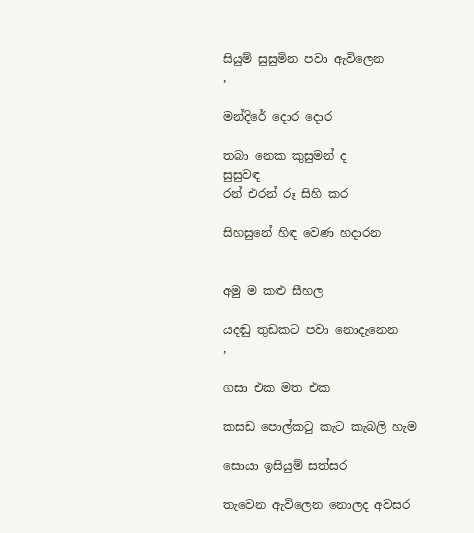සියුම් සුසුමින පවා ඇවිලෙන
,

මන්දිරේ දොර දොර

තබා නෙක කුසුමන් ද
සුසුවඳ
රන් එරන් රූ සිහි කර

සිහසුනේ හිඳ වෙණ හදාරන


අමු ම කළු සීහල

යදඬු තුඩකට පවා නොදැනෙන
,

ගසා එක මත එක

කසඩ පොල්කටු කැට කැබලි හැම

සොයා ඉසියුම් සත්සර

තැවෙන ඇවිලෙන නොලද අවසර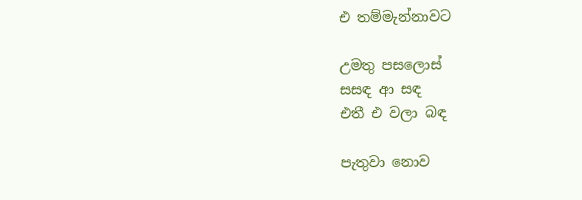එ තම්මැන්නාවට

උමතු පසලොස්
සසඳ ආ සඳ
එතී එ වලා බඳ

පැතුවා නොව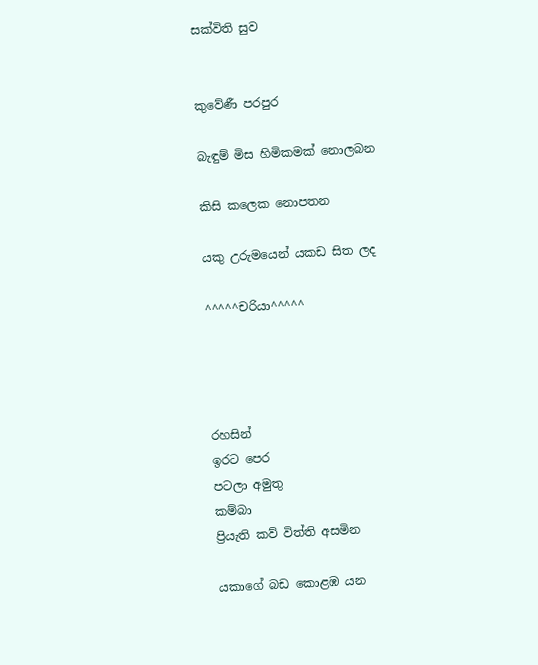සක්විති සුව


කුවේණී පරපුර

බැඳුම් මිස හිමිකමක් නොලබන

කිසි කලෙක නොපතන

යකු උරුමයෙන් යකඩ සිත ලද

^^^^^චරියා^^^^^




රහසින්
ඉරට පෙර
පටලා අමුතු
කම්බා
ප්‍රියැති කව් විත්ති අසමින

යකාගේ බඩ කොළඹ යන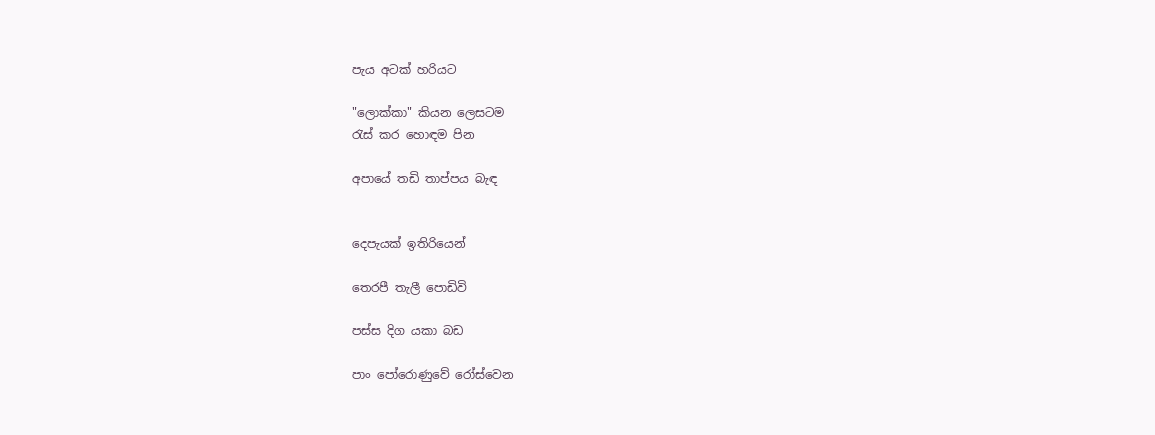පැය අටක් හරියට

"ලොක්කා" කියන ලෙසටම
රැස් කර හොඳම පින

අපායේ තඩි තාප්පය බැඳ


දෙපැයක් ඉතිරියෙන්

තෙරපී තැලී පොඩිවි

පස්ස දිග යකා බඩ

පාං පෝරොණුවේ රෝස්වෙන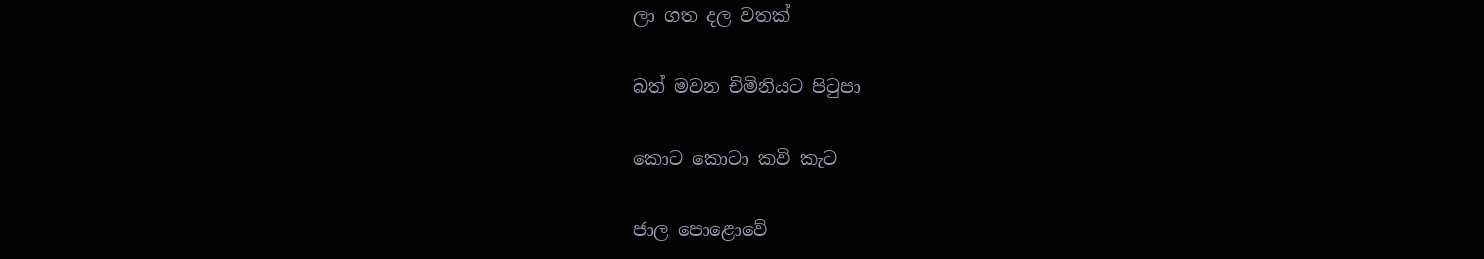ලා ගත දල වතක්

බත් මවන චිමිනියට පිටුපා

කොට කොටා කවි කැට

ජාල පොළොවේ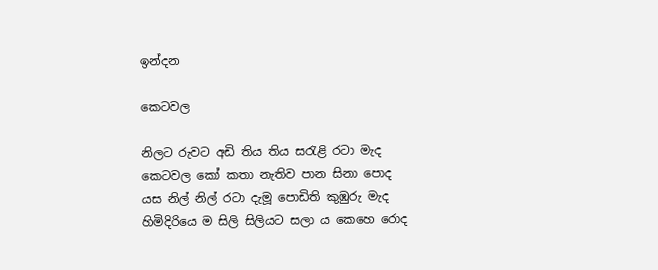ඉන්දන

කෙටවල

නිලට රුවට අඩි තිය තිය සරැළි රටා මැද
කෙටවල කෝ කතා නැතිව පාන සිනා පොද
යස නිල් නිල් රටා දැමූ පොඩිති කුඹුරු මැද
හිමිදිරියෙ ම සිලි සිලියට සලා ය කෙහෙ රොද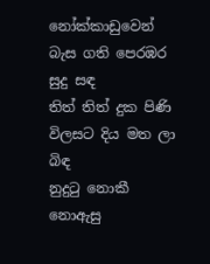නෝක්කාඩුවෙන් බැස ගති පෙරඹර සුදු සඳ
තිත් තිත් දුක පිණි විලසට දිය මත ලා බිඳ
නුදුටු නොකී නොඇසු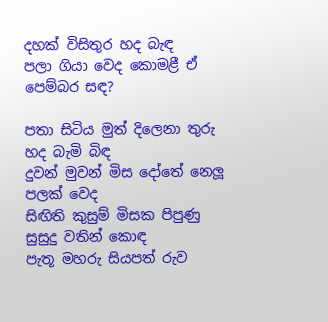දහක් විසිතුර හද බැඳ
පලා ගියා වෙද කොමළී ඒ පෙම්බර සඳ?

පතා සිටිය මුත් දිලෙනා තුරු හද බැමි බිඳ
දුවන් මුවන් මිස දෝතේ නෙලූ පලක් වෙද
සිඟිති කුසුම් මිසක පිපුණු සුසුදු වතින් කොඳ
පැතූ මහරු සියපත් රුව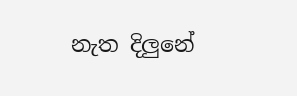නැත දිලුනේ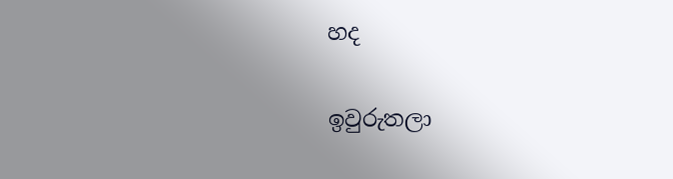හද

ඉවුරුතලා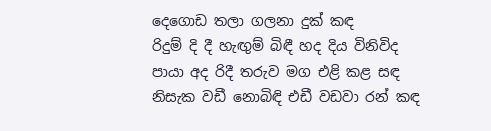දෙගොඩ තලා ගලනා දුක් කඳ
රිදුම් දි දී හැඟුම් බිඳී හද දිය විනිවිද
පායා අද රිදී තරුව මග එළි කළ සඳ
නිසැක වඩී නොබිඳි එඩී වඩවා රන් කඳ